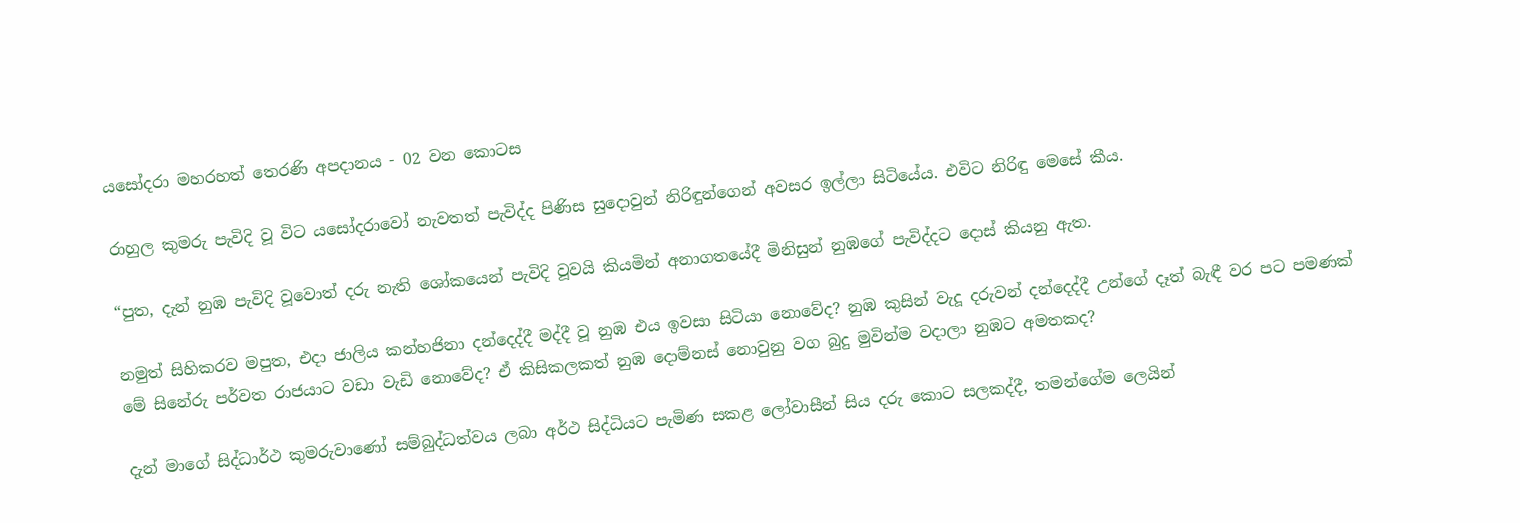යසෝදරා මහරහත් තෙරණි අපදානය - 02 වන කොටස

රාහුල කුමරු පැවිදි වූ විට යසෝදරාවෝ නැවතත් පැවිද්ද පිණිස සුදොවුන් නිරිඳුන්ගෙන් අවසර ඉල්ලා සිටියේය. එවිට නිරිඳු මෙසේ කීය.

“පුත, දැන් නුඹ පැවිදි වූවොත් දරු නැති ශෝකයෙන් පැවිදි වූවයි කියමින් අනාගතයේදී මිනිසුන් නුඹගේ පැවිද්දට දොස් කියනු ඇත.

නමුත් සිහිකරව මපුත, එදා ජාලිය කන්හජිනා දන්දෙද්දී මද්දී වූ නුඹ එය ඉවසා සිටියා නොවේද? නුඹ කුසින් වැදූ දරුවන් දන්දෙද්දී උන්ගේ දෑත් බැඳී වර පට පමණක් මේ සිනේරු පර්වත රාජයාට වඩා වැඩි නොවේද? ඒ කිසිකලකත් නුඹ දොම්නස් නොවුනු වග බුදු මුවින්ම වදාලා නුඹට අමතකද?

දැන් මාගේ සිද්ධාර්ථ කුමරුවාණෝ සම්බුද්ධත්වය ලබා අර්ථ සිද්ධියට පැමිණ සකළ ලෝවාසීන් සිය දරු කොට සලකද්දී, තමන්ගේම ලෙයින්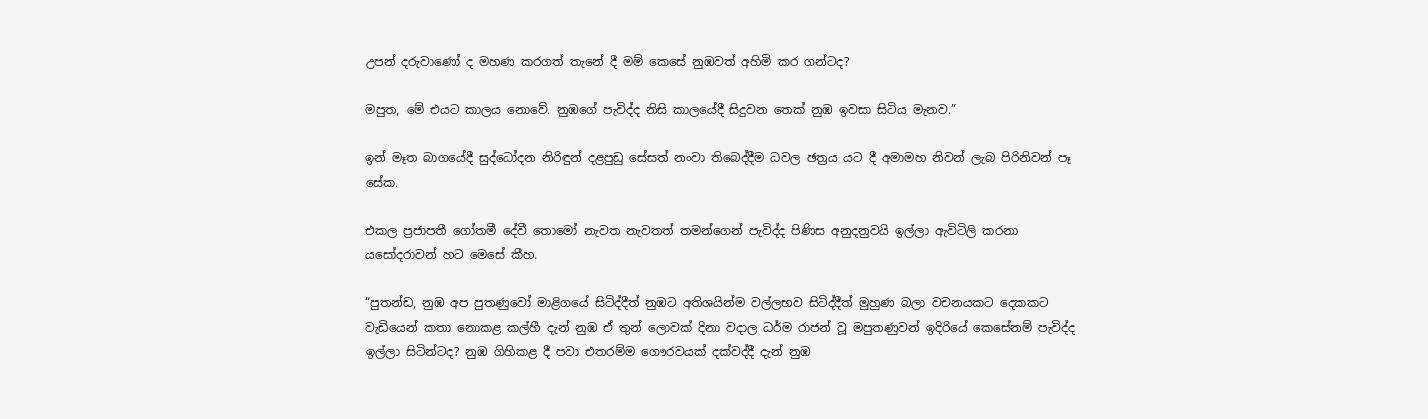උපන් දරුවාණෝ ද මහණ කරගත් තැනේ දී මම් කෙසේ නුඹවත් අහිමි කර ගන්ටද?

මපුත, මේ එයට කාලය නොවේ. නුඹගේ පැවිද්ද නිසි කාලයේදී සිදුවන තෙක් නුඹ ඉවසා සිටිය මැනව.”

ඉන් මෑත බාගයේදී සුද්ධෝදන නිරිඳුන් දළපුඩු සේසත් නංවා තිබෙද්දීම ධවල ඡත්‍රය යට දී අමාමහ නිවන් ලැබ පිරිනිවන් පෑ සේක.

එකල ප්‍රජාපතී ගෝතමී දේවී තොමෝ නැවත නැවතත් තමන්ගෙන් පැවිද්ද පිණිස අනුදනුවයි ඉල්ලා ඇවිටිලි කරනා යසෝදරාවන් හට මෙසේ කීහ.

“පුතන්ඩ, නුඹ අප පුතණුවෝ මාළිගයේ සිටිද්දීත් නුඹට අතිශයින්ම වල්ලභව සිටිද්දීත් මුහුණ බලා වචනයකට දෙකකට වැඩියෙන් කතා නොකළ කල්හී දැන් නුඹ ඒ තුන් ලොවක් දිනා වදාල ධර්ම රාජන් වූ මපුතණුවන් ඉදිරියේ කෙසේනම් පැවිද්ද ඉල්ලා සිටින්ටද? නුඹ ගිහිකළ දී පවා එතරම්ම ගෞරවයක් දක්වද්දී දැන් නුඹ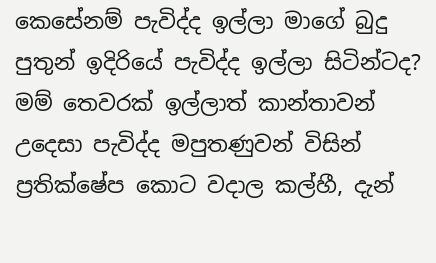කෙසේනම් පැවිද්ද ඉල්ලා මාගේ බුදු පුතුන් ඉදිරියේ පැවිද්ද ඉල්ලා සිටින්ටද? මම් තෙවරක් ඉල්ලාත් කාන්තාවන් උදෙසා පැවිද්ද මපුතණුවන් විසින් ප්‍රතික්ෂේප කොට වදාල කල්හී, දැන්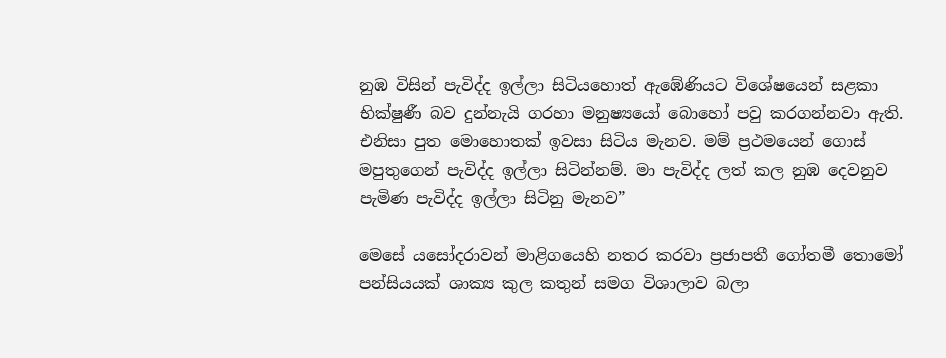නුඹ විසින් පැවිද්ද ඉල්ලා සිටියහොත් ඇඹේණියට විශේෂයෙන් සළකා භික්ෂුණී බව දුන්නැයි ගරහා මනුෂ්‍යයෝ බොහෝ පවු කරගන්නවා ඇති. එනිසා පුත මොහොතක් ඉවසා සිටිය මැනව. මම් ප්‍රථමයෙන් ගොස් මපුතුගෙන් පැවිද්ද ඉල්ලා සිටින්නම්. මා පැවිද්ද ලත් කල නුඹ දෙවනුව පැමිණ පැවිද්ද ඉල්ලා සිටිනු මැනව”

මෙසේ යසෝදරාවන් මාළිගයෙහි නතර කරවා ප්‍රජාපතී ගෝතමී තොමෝ පන්සියයක් ශාක්‍ය කුල කතුන් සමග විශාලාව බලා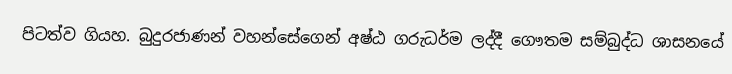පිටත්ව ගියහ. බුදුරජාණන් වහන්සේගෙන් අෂ්ඨ ගරුධර්ම ලද්දී ගෞතම සම්බුද්ධ ශාසනයේ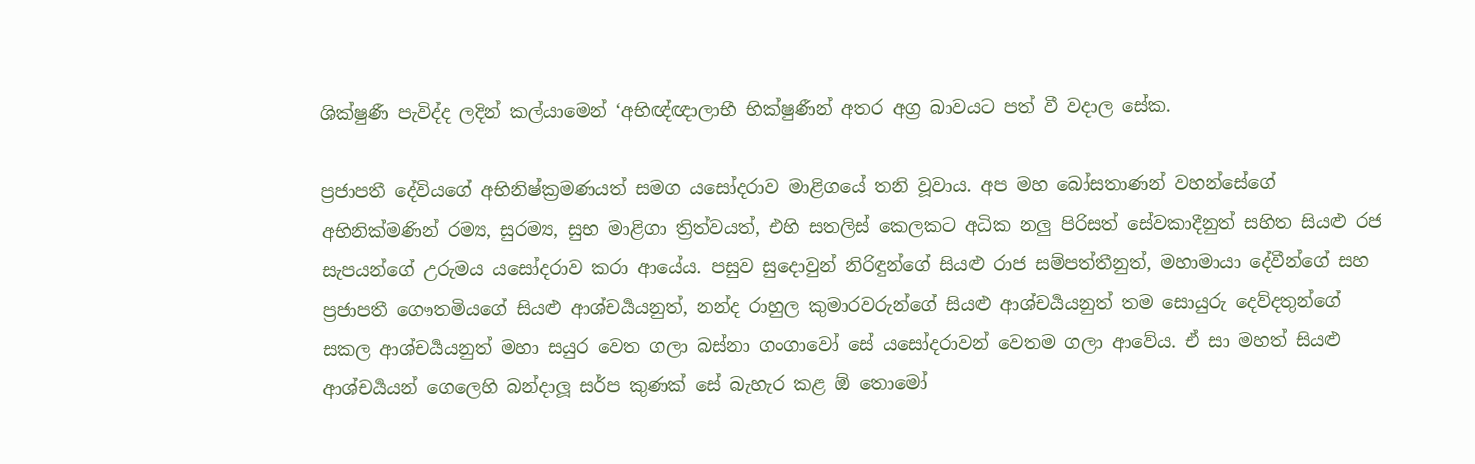ශික්ෂුණී පැවිද්ද ලදින් කල්යාමෙන් ‘අභිඥ්ඥාලාභී භික්ෂුණීන් අතර අග්‍ර බාවයට පත් වී වදාල සේක.

ප්‍රජාපතී දේවියගේ අභිනිෂ්ක්‍රමණයත් සමග යසෝදරාව මාළිගයේ තනි වූවාය. අප මහ බෝසතාණන් වහන්සේගේ අභිනික්මණින් රම්‍ය, සුරම්‍ය, සුභ මාළිගා ත්‍රිත්වයත්, එහි සතලිස් කෙලකට අධික නලු පිරිසත් සේවකාදීනුත් සහිත සියළු රජ සැපයන්ගේ උරුමය යසෝදරාව කරා ආයේය. පසුව සුදොවුන් නිරිඳුන්ගේ සියළු රාජ සම්පත්තීනුත්, මහාමායා දේවීන්ගේ සහ ප්‍රජාපතී ගෞතමියගේ සියළු ආශ්චර්‍යයනුත්, නන්ද රාහුල කුමාරවරුන්ගේ සියළු ආශ්චර්‍යයනුත් තම සොයුරු දෙව්දතුන්ගේ සකල ආශ්චර්‍යයනුත් මහා සයුර වෙත ගලා බස්නා ගංගාවෝ සේ යසෝදරාවන් වෙතම ගලා ආවේය. ඒ සා මහත් සියළු ආශ්චර්‍යයන් ගෙලෙහි බන්දාලූ සර්ප කුණක් සේ බැහැර කළ ඕ තොමෝ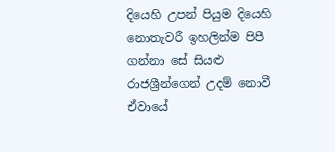දියෙහි උපන් පියුම දියෙහි නොතැවරී ඉහලින්ම පිපී ගන්නා සේ සියළු රාජශ්‍රීන්ගෙන් උදම් නොවී ඒවායේ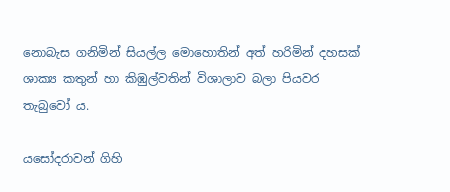නොබැස ගනිමින් සියල්ල මොහොතින් අත් හරිමින් දහසක් ශාක්‍ය කතුන් හා කිඹුල්වතින් විශාලාව බලා පියවර තැබුවෝ ය.

යසෝදරාවන් ගිහි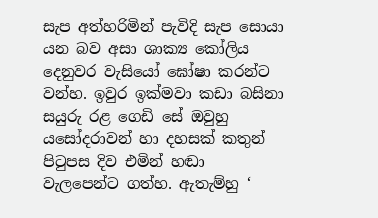සැප අත්හරිමින් පැවිදි සැප සොයා යන බව අසා ශාක්‍ය කෝලිය දෙනුවර වැසියෝ ඝෝෂා කරන්ට වන්හ. ඉවුර ඉක්මවා කඩා බසිනා සයුරු රළ ගෙඩි සේ ඔවුහු යසෝදරාවන් හා දහසක් කතුන් පිටුපස දිව එමින් හඬා වැලපෙන්ට ගත්හ. ඇතැම්හු ‘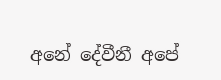අනේ දේවීනී අපේ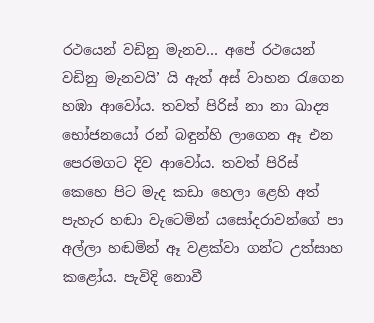රථයෙන් වඩිනු මැනව… අපේ රථයෙන් වඩිනු මැනවයි’ යි ඇත් අස් වාහන රැගෙන හඹා ආවෝය. තවත් පිරිස් නා නා ඛාද්‍ය භෝජනයෝ රන් බඳුන්හි ලාගෙන ඈ එන පෙරමගට දිව ආවෝය. තවත් පිරිස් කෙහෙ පිට මැද කඩා හෙලා ළෙහි අත් පැහැර හඬා වැටෙමින් යසෝදරාවන්ගේ පා අල්ලා හඬමින් ඈ වළක්වා ගන්ට උත්සාහ කළෝය. පැවිදි නොවී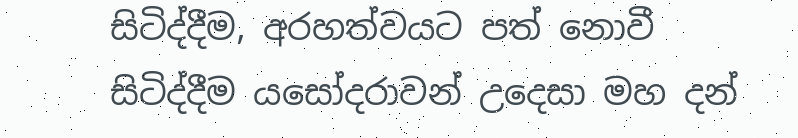සිටිද්දීම, අරහත්වයට පත් නොවී සිටිද්දීම යසෝදරාවන් උදෙසා මහ දන්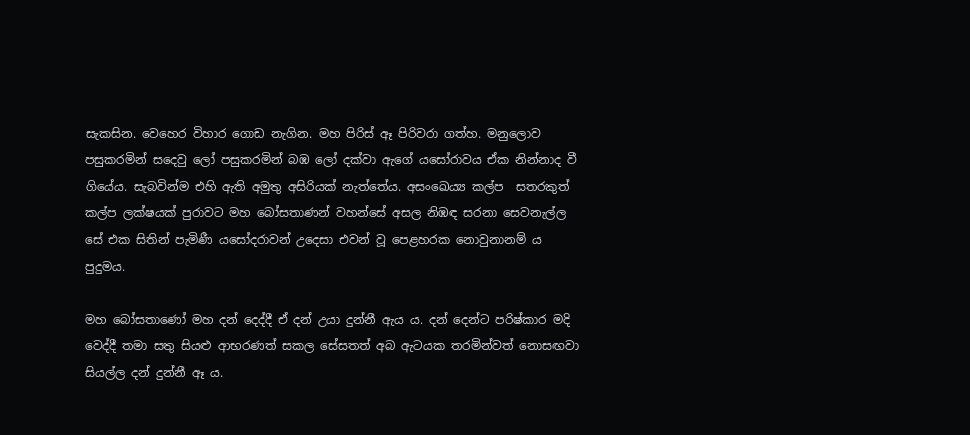සැකසින. වෙහෙර විහාර ගොඩ නැගින. මහ පිරිස් ඈ පිරිවරා ගත්හ. මනුලොව පසුකරමින් සදෙවු ලෝ පසුකරමින් බඹ ලෝ දක්වා ඇගේ යසෝරාවය ඒක නින්නාද වී ගියේය. සැබවින්ම එහි ඇති අමුතු අසිරියක් නැත්තේය. අසංඛෙ‍ය්‍ය කල්ප  සතරකුත් කල්ප ලක්ෂයක් පුරාවට මහ බෝසතාණන් වහන්සේ අසල නිඹඳ සරනා සෙවනැල්ල සේ එක සිතින් පැමිණී යසෝදරාවන් උදෙසා එවන් වූ පෙළහරක නොවුනානම් ය පුදුමය.

මහ බෝසතාණෝ මහ දන් දෙද්දී ඒ දන් උයා දුන්නී ඇය ය. දන් දෙන්ට පරිෂ්කාර මදි වෙද්දී තමා සතු සියළු ආභරණත් සකල සේසතත් අබ ඇටයක තරමින්වත් නොසඟවා සියල්ල දන් දුන්නී ඈ ය.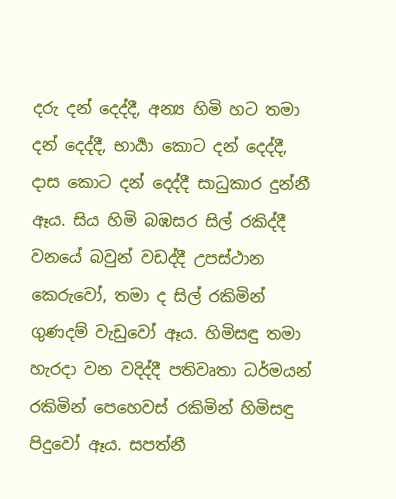දරු දන් දෙද්දී, අන්‍ය හිමි හට තමා දන් දෙද්දී, භාර්‍යා කොට දන් දෙද්දී, දාස කොට දන් දෙද්දී සාධුකාර දුන්නී ඈය. සිය හිමි බඹසර සිල් රකිද්දී වනයේ බවුන් වඩද්දී උපස්ථාන කෙරුවෝ, තමා ද සිල් රකිමින් ගුණදම් වැඩුවෝ ඈය. හිමිසඳු තමා හැරදා වන වදිද්දී පතිවෘතා ධර්මයන් රකිමින් පෙහෙවස් රකිමින් හිමිසඳු පිදුවෝ ඈය. සපත්නී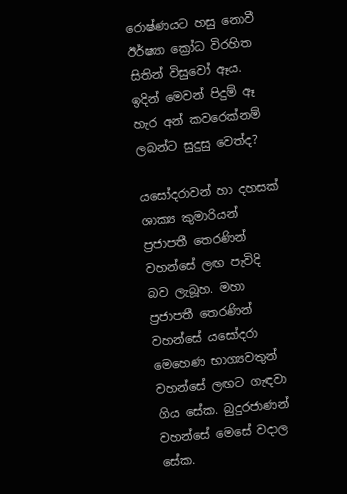රොෂ්ණයට හසු නොවී ඊර්ෂ්‍යා ක්‍රෝධ විරහිත සිතින් විසුවෝ ඈය. ඉදින් මෙවන් පිදුම් ඈ හැර අන් කවරෙක්නම් ලබන්ට සුදුසු වෙත්ද?

යසෝදරාවන් හා දහසක් ශාක්‍ය කුමාරියන් ප්‍රජාපතී තෙරණින් වහන්සේ ලඟ පැවිදි බව ලැබූහ. මහා ප්‍රජාපතී තෙරණින් වහන්සේ යසෝදරා මෙහෙණ භාග්‍යවතුන් වහන්සේ ලඟට ගැඳවා ගිය සේක. බුදුරජාණන් වහන්සේ මෙසේ වදාල සේක.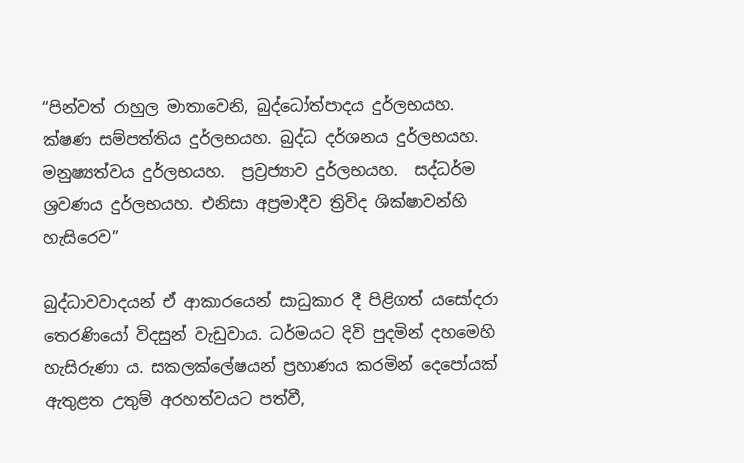“පින්වත් රාහුල මාතාවෙනි, බුද්ධෝත්පාදය දුර්ලභයහ. ක්ෂණ සම්පත්තිය දුර්ලභයහ. බුද්ධ දර්ශනය දුර්ලභයහ. මනුෂ්‍යත්වය දුර්ලභයහ.  ප්‍රව්‍රජ්‍යාව දුර්ලභයහ.  සද්ධර්ම ශ්‍රවණය දුර්ලභයහ. එනිසා අප්‍රමාදීව ත්‍රිවිද ශික්ෂාවන්හි හැසිරෙව”

බුද්ධාවවාදයන් ඒ ආකාරයෙන් සාධුකාර දී පිළිගත් යසෝදරා තෙරණියෝ විදසුන් වැඩුවාය. ධර්මයට දිවි පුදමින් දහමෙහි හැසිරුණා ය. සකලක්ලේෂයන් ප්‍රහාණය කරමින් දෙපෝයක් ඇතුළත උතුම් අරහත්වයට පත්වී,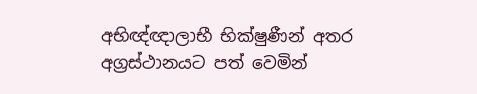අභිඥ්ඥාලාභී භික්ෂුණීන් අතර අග්‍රස්ථානයට පත් වෙමින්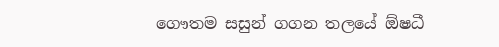ගෞතම සසුන් ගගන තලයේ ඕෂධී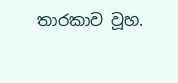තාරකාව වූහ.